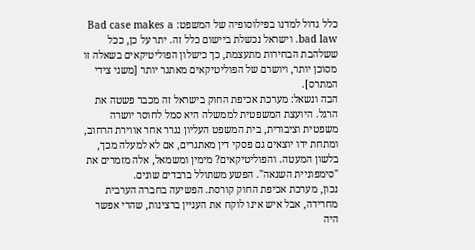כלל גדול למדנו בפילוסופיה של המשפט: Bad case makes a bad law. וישראל נכשלת ביישום כלל זה. יתר על כן, ככל ששלהבת הבחירות מתעצמת, כך כישלון הפוליטיקאים בשאלה זו מסוכן יותר, ויושרם של הפוליטיקאים מאתגר יותר [משני צידי המתרס].
הבה ונשאל: מערכת אכיפת החוק בישראל זה מכבר פשטה את הרגל. היועצת המשפטית לממשלה היא סמל לחוסר יושרה משפטית וציבורית, בית המשפט העליון נגרר אחר אווירת הרחוב, ומתחת ידו יוצאים גם פסקי דין מאתגרים, אם לא למעלה מכך, בלשון המעטה. והפוליטיקאים? מימין ומשמאל, אלה מזמרים את "סימפוניית השנאה". הפשע משתולל ברבדים שונים.
נכון, מערכת אכיפת החוק קורסת. הפשיעה בחברה הערבית מחרידה, אבל איש אינו לוקח את העניין ברצינות, שהרי אפשר היה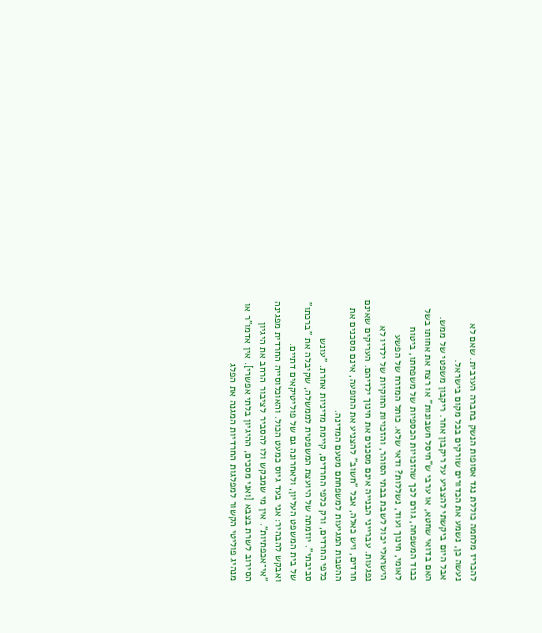להכריז מלחמה כוללת נגד אסופות הנשק בחברה הערבית. שאם לא נעשה כן, נשמע את הכדורים שורקים בכל מקום בישראל.
אבל היום ביקשתי להצביע על ריקבון אחר. ריקבון משפטי של ממש.
האם בדואי שחטא, או ערבי ש"חיסל חשבונות" או רצח את אחותו בשל כבוד המשפחה, גורם לכך שהזכויות הכספיות של משפחתו, ביטוח לאומי, חינוך ועוד, נשללות? ודאי שלא. כותל המזרח של הפשע הישראלי יכול לשבת בבתי הסוהר, והזכויות החוקיות של ילדיו לא נפגעות. עברייני הבנייה אינם מסכנים את חינוך ילדיהם. העריקים שאינם חרדים, ויש כאלה, אבל "חשוב" להצניע את התופעה, אינם מסכנים את ההטבות המגיעות למשפחתם מטעם המדינה.
כלפי החרדים, ורק כלפי החרדים, קיימת מדיניות אחרת. "עונש סביבתי". יוזמתה של היועצת המשפטית לממשלה, שקיבלה את "ברכתו" של בית המשפט העליון, ולאחרונה גם של פוליטיקאים דתיים.
ואבקש להבהיר: אני בעד גיוס כמעט הכול. והאוכלוסייה החרדית מפגינה "אי־אכפתיות". אין מי שמבקש ולו להסביר לציבור הרחב את היגיון הסירוב לשרת בצבא [ואני מסכים, ההיגיון בלתי אפשרי]. אין אדמו"ר או מנהיג פוליטי הקשור למפלגות החרדיות המגנה את הפלג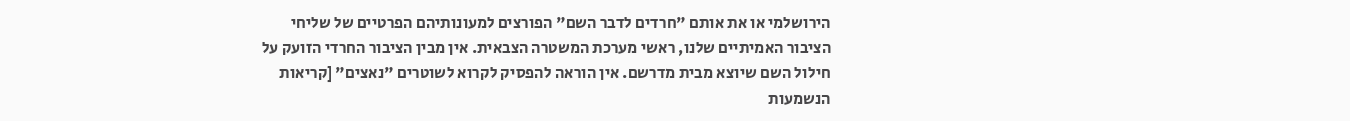הירושלמי או את אותם "חרדים לדבר השם" הפורצים למעונותיהם הפרטיים של שליחי הציבור האמיתיים שלנו, ראשי מערכת המשטרה הצבאית. אין מבין הציבור החרדי הזועק על חילול השם שיוצא מבית מדרשם. אין הוראה להפסיק לקרוא לשוטרים "נאצים" [קריאות הנשמעות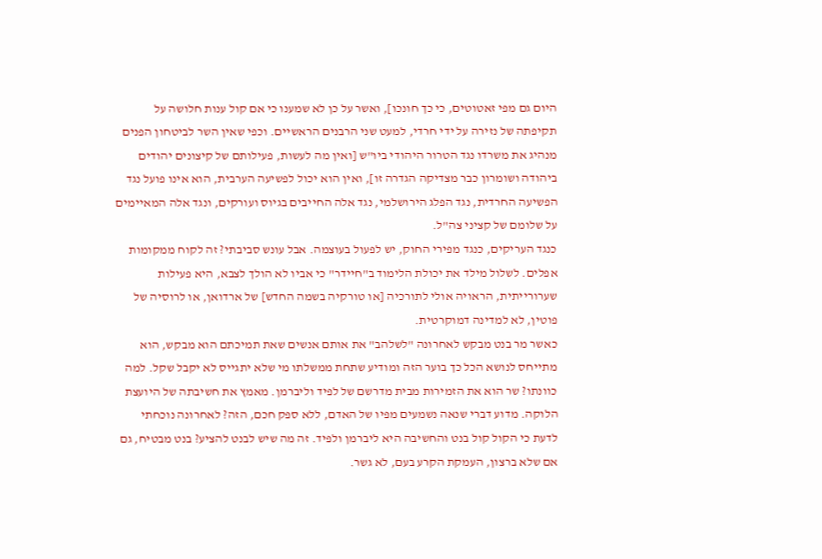היום גם מפי זאטוטים, כי כך חונכו], ואשר על כן לא שמענו כי אם קול ענות חלושה על תקיפתה של נזירה על ידי חרדי, למעט שני הרבנים הראשיים. וכפי שאין השר לביטחון הפנים מנהיג את משרדו נגד הטרור היהודי ביו"ש [ואין מה לעשות, פעילותם של קיצונים יהודים ביהודה ושומרון כבר מצדיקה הגדרה זו], ואין הוא יכול לפשיעה הערבית, הוא אינו פועל נגד הפשיעה החרדית, נגד הפלג הירושלמי, נגד אלה החייבים בגיוס ועורקים, ונגד אלה המאיימים על שלומם של קציני צה"ל.
כנגד העריקים, כנגד מפירי החוק, יש לפעול בעוצמה. אבל עונש סביבתי? זה לקוח ממקומות אפלים. לשלול מילד את יכולת הלימוד ב"חיידר" כי אביו לא הולך לצבא, היא פעילות שערורייתית, הראויה אולי לתורכיה [או טורקיה בשמה החדש] של ארדואן, או לרוסיה של פוטין, לא למדינה דמוקרטית.
כאשר מר בנט מבקש לאחרונה "לשלהב" את אותם אנשים שאת תמיכתם הוא מבקש, הוא מתייחס לנושא הכל כך בוער הזה ומודיע שתחת ממשלתו מי שלא יתגייס לא יקבל שקל. למה כוונתו? שר הוא את הזמירות מבית מדרשם של לפיד וליברמן. מאמץ את חשיבתה של היועצת הלוקה. מדוע דברי שנאה נשמעים מפיו של האדם, ללא ספק חכם, הזה? לאחרונה נוכחתי לדעת כי הקול קול בנט והחשיבה היא ליברמן ולפיד. זה מה שיש לבנט להציע? בנט מבטיח, גם אם שלא ברצון, העמקת הקרע בעם, לא גשר.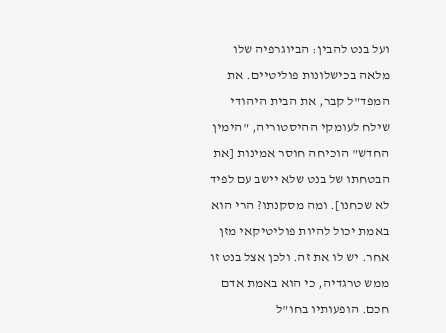ועל בנט להבין: הביוגרפיה שלו מלאה בכישלונות פוליטיים. את המפד"ל קבר, את הבית היהודי שילח לעומקי ההיסטוריה, "הימין החדש" הוכיחה חוסר אמינות [את הבטחתו של בנט שלא יישב עם לפיד לא שכחנו]. ומה מסקנתו? הרי הוא באמת יכול להיות פוליטיקאי מזן אחר. יש לו את זה. ולכן אצל בנט זו ממש טרגדיה, כי הוא באמת אדם חכם. הופעותיו בחו"ל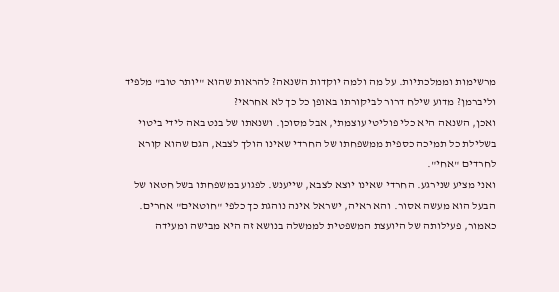מרשימות וממלכתיות. על מה ולמה יוקדות השנאה? להראות שהוא "יותר טוב" מלפיד וליברמן? מדוע שילח דרור לביקורתו באופן כל כך לא אחראי?
ואכן, השנאה היא כלי פוליטי עוצמתי, אבל מסוכן. ושנאתו של בנט באה לידי ביטוי בשלילת כל תמיכה כספית ממשפחתו של החרדי שאינו הולך לצבא, הגם שהוא קורא לחרדים "אחי".
ואני מציע שנירגע. החרדי שאינו יוצא לצבא, שייענש. לפגוע במשפחתו בשל חטאו של הבעל הוא מעשה אסור. והא ראיה, ישראל אינה נוהגת כך כלפי "חוטאים" אחרים.
כאמור, פעילותה של היועצת המשפטית לממשלה בנושא זה היא מבישה ומעידה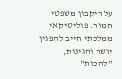על ריקבון משפטי חמור. פוליטיקאי ממלכתי חייב להפגין יושר והגינות, "להכות"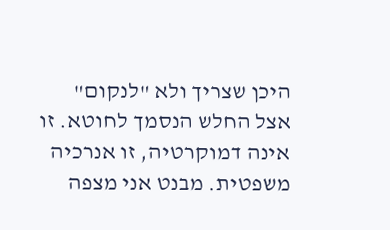היכן שצריך ולא "לנקום" אצל החלש הנסמך לחוטא. זו אינה דמוקרטיה, זו אנרכיה משפטית. מבנט אני מצפה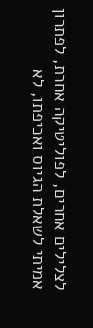לצלילים אחרים, לפוליטיקה אחרת, לפתרון אמיתי לשאלת הגיוס ואכיפתו, לא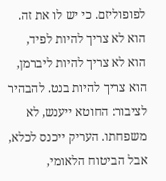לפופוליזם. כי יש לו את זה.
הוא לא צריך להיות לפיד, הוא לא צריך להיות ליברמן, הוא צריך להיות בנט. להבהיר לציבור: החוטא ייענש, לא משפחתו. העריק ייכנס לכלא, אבל הביטוח הלאומי,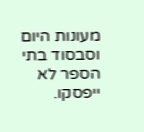מעונות היום וסבסוד בתי הספר לא ייפסקו.